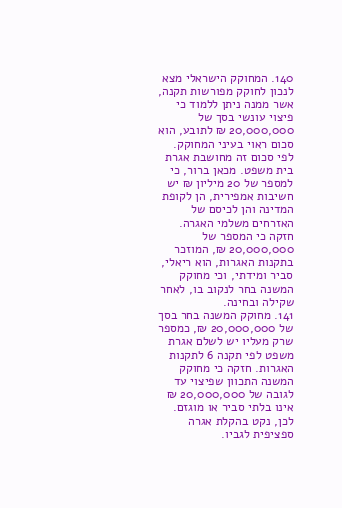140. המחוקק הישראלי מצא לנכון לחוקק מפורשות תקנה, אשר ממנה ניתן ללמוד כי פיצוי עונשי בסך של 20,000,000 ₪ לתובע, הוא סכום ראוי בעיני המחוקק. לפי סכום זה מחושבת אגרת בית משפט. מכאן ברור, כי למספר של 20 מיליון ₪ יש חשיבות אמפירית, הן לקופת המדינה והן לכיסם של האזרחים משלמי האגרה. חזקה כי המספר של 20,000,000 ₪, המוזכר בתקנות האגרות, הוא ריאלי, סביר ומידתי, וכי מחוקק המשנה בחר לנקוב בו, לאחר שקילה ובחינה.
141. מחוקק המשנה בחר בסך של 20,000,000 ₪, כמספר שרק מעליו יש לשלם אגרת משפט לפי תקנה 6 לתקנות האגרות. חזקה כי מחוקק המשנה התכוון שפיצוי עד לגובה של 20,000,000 ₪ אינו בלתי סביר או מוגזם. לכן, נקט בהקלת אגרה ספציפית לגביו.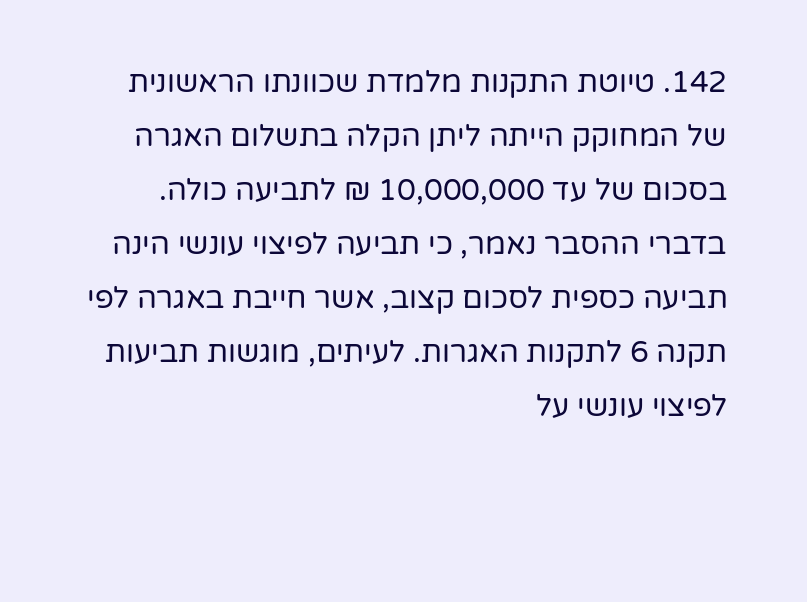142. טיוטת התקנות מלמדת שכוונתו הראשונית של המחוקק הייתה ליתן הקלה בתשלום האגרה בסכום של עד 10,000,000 ₪ לתביעה כולה. בדברי ההסבר נאמר, כי תביעה לפיצוי עונשי הינה תביעה כספית לסכום קצוב, אשר חייבת באגרה לפי תקנה 6 לתקנות האגרות. לעיתים, מוגשות תביעות לפיצוי עונשי על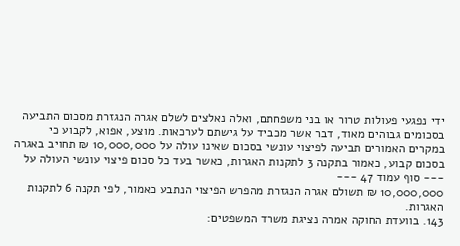ידי נפגעי פעולות טרור או בני משפחתם, ואלה נאלצים לשלם אגרה הנגזרת מסכום התביעה בסכומים גבוהים מאוד, דבר אשר מכביד על גישתם לערכאות. מוצע, אפוא, לקבוע כי במקרים האמורים תביעה לפיצוי עונשי בסכום שאינו עולה על 10,000,000 ₪ תחויב באגרה בסכום קבוע, כאמור בתקנה 3 לתקנות האגרות, כאשר בעד כל סכום פיצוי עונשי העולה על
--- סוף עמוד 47 ---
10,000,000 ₪ תשולם אגרה הנגזרת מהפרש הפיצוי הנתבע כאמור, לפי תקנה 6 לתקנות האגרות.
143. בוועדת החוקה אמרה נציגת משרד המשפטים: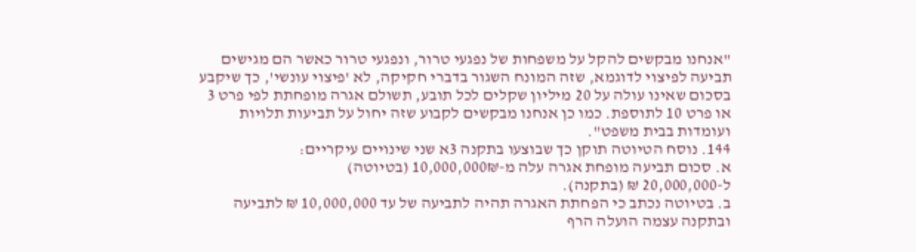"אנחנו מבקשים להקל על משפחות של נפגעי טרור, ונפגעי טרור כאשר הם מגישים תביעה לפיצוי לדוגמא, שזה המונח השגור בדברי חקיקה, לא 'פיצוי עונשי', כך שיקבע בסכום שאינו עולה על 20 מיליון שקלים לכל תובע, תשולם אגרה מופחתת לפי פרט 3 או פרט 10 לתוספת. כמו כן אנחנו מבקשים לקבוע שזה יחול על תביעות תלויות ועומדות בבית משפט".
144. נוסח הטיוטה תוקן כך שבוצעו בתקנה 3א שני שינויים עיקריים:
א. סכום תביעה מופחת אגרה עלה מ-10,000,000₪ (בטיוטה)
ל-20,000,000 ₪ (בתקנה).
ב. בטיוטה נכתב כי הפחתת האגרה תהיה לתביעה של עד 10,000,000 ₪ לתביעה ובתקנה עצמה הועלה הרף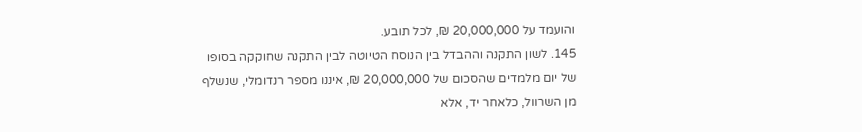והועמד על 20,000,000 ₪, לכל תובע.
145. לשון התקנה וההבדל בין הנוסח הטיוטה לבין התקנה שחוקקה בסופו של יום מלמדים שהסכום של 20,000,000 ₪, איננו מספר רנדומלי, שנשלף מן השרוול, כלאחר יד, אלא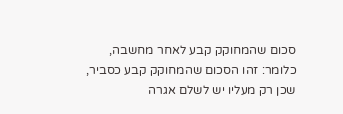סכום שהמחוקק קבע לאחר מחשבה, כלומר: זהו הסכום שהמחוקק קבע כסביר, שכן רק מעליו יש לשלם אגרה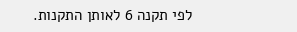לפי תקנה 6 לאותן התקנות.